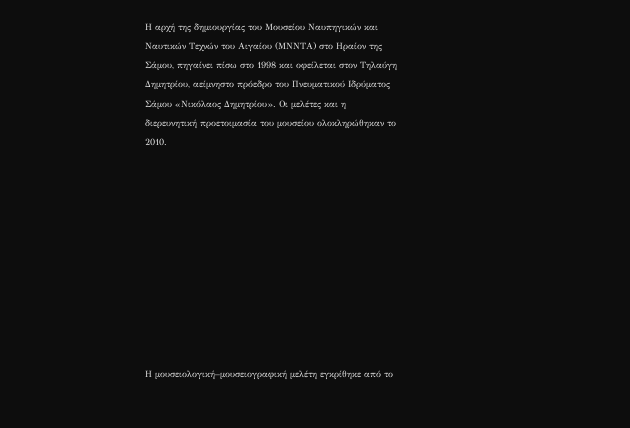Η αρχή της δημιουργίας του Μουσείου Ναυπηγικών και Ναυτικών Τεχνών του Αιγαίου (ΜΝΝΤΑ) στο Ηραίον της Σάμου, πηγαίνει πίσω στο 1998 και οφείλεται στον Τηλαύγη Δημητρίου, αείμνηστο πρόεδρο του Πνευματικού Ιδρύματος Σάμου «Νικόλαος Δημητρίου». Οι μελέτες και η διερευνητική προετοιμασία του μουσείου ολοκληρώθηκαν το 2010.











Η μουσειολογική–μουσειογραφική μελέτη εγκρίθηκε από το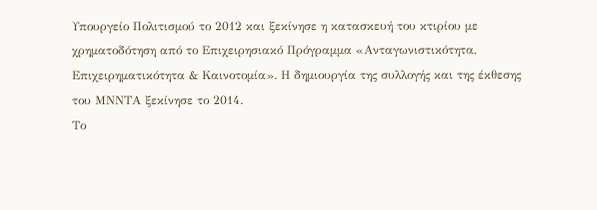Υπουργείο Πολιτισμού το 2012 και ξεκίνησε η κατασκευή του κτιρίου με χρηματοδότηση από το Επιχειρησιακό Πρόγραμμα «Ανταγωνιστικότητα, Επιχειρηματικότητα & Καινοτομία». Η δημιουργία της συλλογής και της έκθεσης του ΜΝΝΤΑ ξεκίνησε το 2014.
Το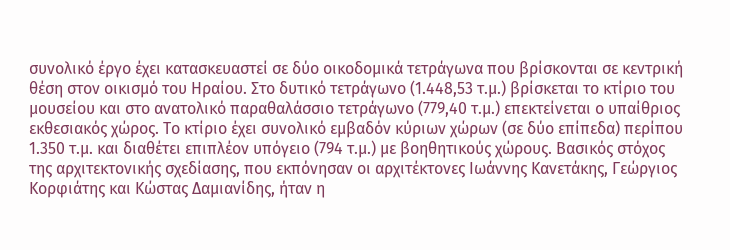συνολικό έργο έχει κατασκευαστεί σε δύο οικοδομικά τετράγωνα που βρίσκονται σε κεντρική θέση στον οικισμό του Ηραίου. Στο δυτικό τετράγωνο (1.448,53 τ.μ.) βρίσκεται το κτίριο του μουσείου και στο ανατολικό παραθαλάσσιο τετράγωνο (779,40 τ.μ.) επεκτείνεται ο υπαίθριος εκθεσιακός χώρος. Το κτίριο έχει συνολικό εμβαδόν κύριων χώρων (σε δύο επίπεδα) περίπου 1.350 τ.μ. και διαθέτει επιπλέον υπόγειο (794 τ.μ.) με βοηθητικούς χώρους. Βασικός στόχος της αρχιτεκτονικής σχεδίασης, που εκπόνησαν οι αρχιτέκτονες Ιωάννης Κανετάκης, Γεώργιος Κορφιάτης και Κώστας Δαμιανίδης, ήταν η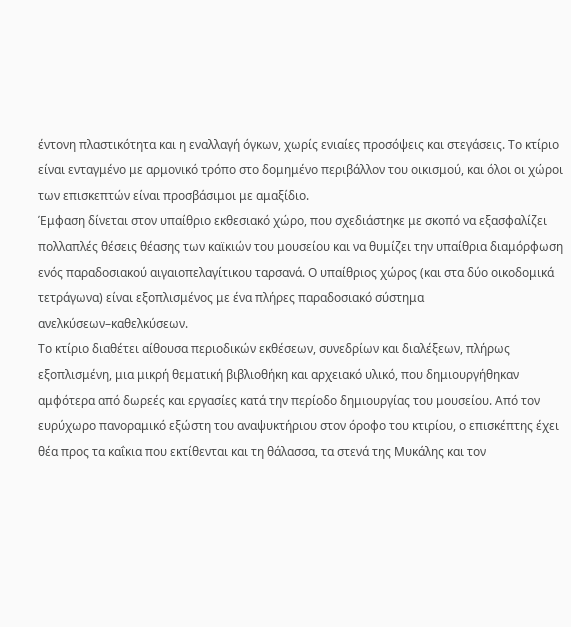έντονη πλαστικότητα και η εναλλαγή όγκων, χωρίς ενιαίες προσόψεις και στεγάσεις. Το κτίριο είναι ενταγμένο με αρμονικό τρόπο στο δομημένο περιβάλλον του οικισμού, και όλοι οι χώροι των επισκεπτών είναι προσβάσιμοι με αμαξίδιο.
Έμφαση δίνεται στον υπαίθριο εκθεσιακό χώρο, που σχεδιάστηκε με σκοπό να εξασφαλίζει πολλαπλές θέσεις θέασης των καϊκιών του μουσείου και να θυμίζει την υπαίθρια διαμόρφωση ενός παραδοσιακού αιγαιοπελαγίτικου ταρσανά. Ο υπαίθριος χώρος (και στα δύο οικοδομικά τετράγωνα) είναι εξοπλισμένος με ένα πλήρες παραδοσιακό σύστημα ανελκύσεων–καθελκύσεων.
Το κτίριο διαθέτει αίθουσα περιοδικών εκθέσεων, συνεδρίων και διαλέξεων, πλήρως εξοπλισμένη, μια μικρή θεματική βιβλιοθήκη και αρχειακό υλικό, που δημιουργήθηκαν αμφότερα από δωρεές και εργασίες κατά την περίοδο δημιουργίας του μουσείου. Από τον ευρύχωρο πανοραμικό εξώστη του αναψυκτήριου στον όροφο του κτιρίου, ο επισκέπτης έχει θέα προς τα καΐκια που εκτίθενται και τη θάλασσα, τα στενά της Μυκάλης και τον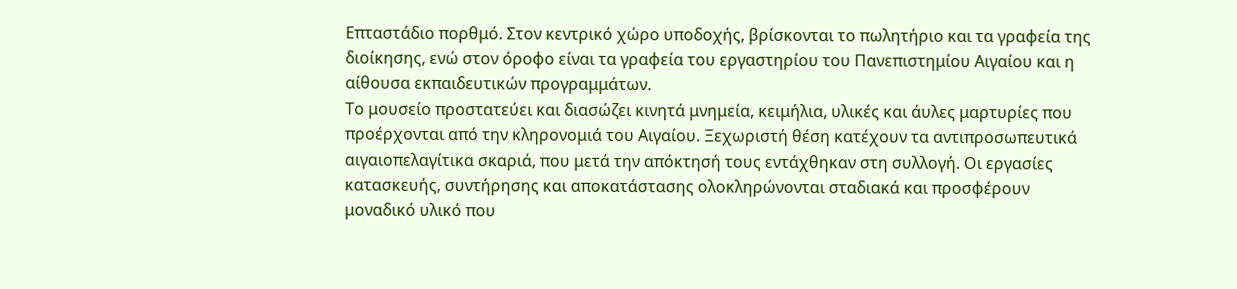Επταστάδιο πορθμό. Στον κεντρικό χώρο υποδοχής, βρίσκονται το πωλητήριο και τα γραφεία της διοίκησης, ενώ στον όροφο είναι τα γραφεία του εργαστηρίου του Πανεπιστημίου Αιγαίου και η αίθουσα εκπαιδευτικών προγραμμάτων.
Το μουσείο προστατεύει και διασώζει κινητά μνημεία, κειμήλια, υλικές και άυλες μαρτυρίες που προέρχονται από την κληρονομιά του Αιγαίου. Ξεχωριστή θέση κατέχουν τα αντιπροσωπευτικά αιγαιοπελαγίτικα σκαριά, που μετά την απόκτησή τους εντάχθηκαν στη συλλογή. Οι εργασίες κατασκευής, συντήρησης και αποκατάστασης ολοκληρώνονται σταδιακά και προσφέρουν μοναδικό υλικό που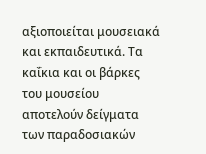αξιοποιείται μουσειακά και εκπαιδευτικά. Τα καΐκια και οι βάρκες του μουσείου αποτελούν δείγματα των παραδοσιακών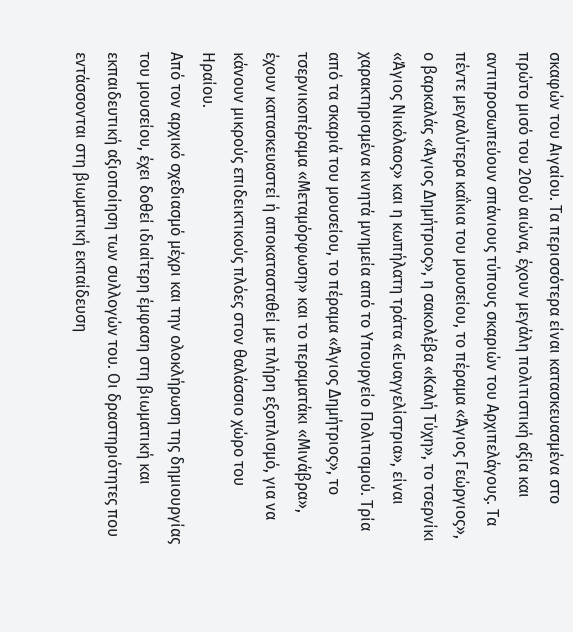σκαφών του Αιγαίου. Τα περισσότερα είναι κατασκευασμένα στο πρώτο μισό του 20ού αιώνα, έχουν μεγάλη πολιτιστική αξία και αντιπροσωπεύουν σπάνιους τύπους σκαριών του Αρχιπελάγους. Τα πέντε μεγαλύτερα καΐκια του μουσείου, το πέραμα «Άγιος Γεώργιος», ο βαρκαλάς «Άγιος Δημήτριος», η σακολέβα «Καλή Τύχη», το τσερνίκι «Άγιος Νικόλαος» και η κωπήλατη τράτα «Ευαγγελίστρια», είναι χαρακτηρισμένα κινητά μνημεία από το Υπουργείο Πολιτισμού. Τρία από τα σκαριά του μουσείου, το πέραμα «Άγιος Δημήτριος», το τσερνικοπέραμα «Μεταμόρφωση» και το περαματάκι «Μινάβρα», έχουν κατασκευαστεί ή αποκατασταθεί με πλήρη εξοπλισμό, για να κάνουν μικρούς επιδεικτικούς πλόες στον θαλάσσιο χώρο του Ηραίου.
Από τον αρχικό σχεδιασμό μέχρι και την ολοκλήρωση της δημιουργίας του μουσείου, έχει δοθεί ιδιαίτερη έμφαση στη βιωματική και εκπαιδευτική αξιοποίηση των συλλογών του. Οι δραστηριότητες που εντάσσονται στη βιωματική εκπαίδευση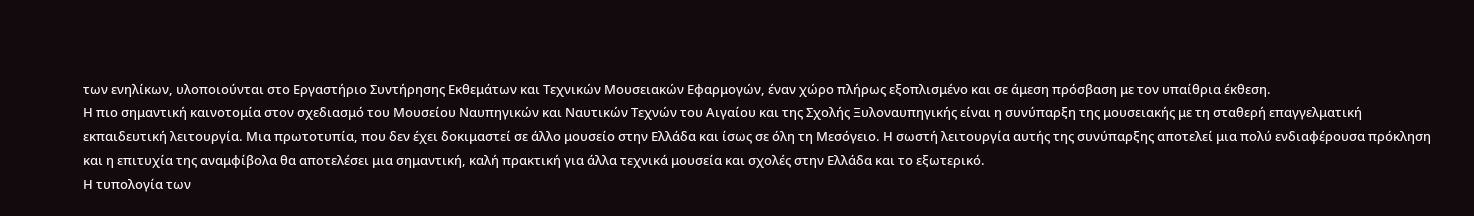των ενηλίκων, υλοποιούνται στο Εργαστήριο Συντήρησης Εκθεμάτων και Τεχνικών Μουσειακών Εφαρμογών, έναν χώρο πλήρως εξοπλισμένο και σε άμεση πρόσβαση με τον υπαίθρια έκθεση.
Η πιο σημαντική καινοτομία στον σχεδιασμό του Μουσείου Ναυπηγικών και Ναυτικών Τεχνών του Αιγαίου και της Σχολής Ξυλοναυπηγικής είναι η συνύπαρξη της μουσειακής με τη σταθερή επαγγελματική εκπαιδευτική λειτουργία. Μια πρωτοτυπία, που δεν έχει δοκιμαστεί σε άλλο μουσείο στην Ελλάδα και ίσως σε όλη τη Μεσόγειο. Η σωστή λειτουργία αυτής της συνύπαρξης αποτελεί μια πολύ ενδιαφέρουσα πρόκληση και η επιτυχία της αναμφίβολα θα αποτελέσει μια σημαντική, καλή πρακτική για άλλα τεχνικά μουσεία και σχολές στην Ελλάδα και το εξωτερικό.
Η τυπολογία των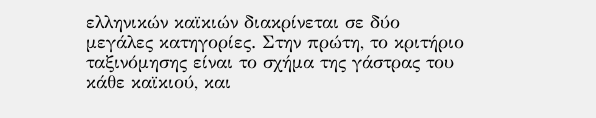ελληνικών καϊκιών διακρίνεται σε δύο μεγάλες κατηγορίες. Στην πρώτη, το κριτήριο ταξινόμησης είναι το σχήμα της γάστρας του κάθε καϊκιού, και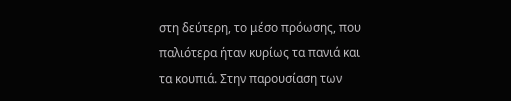στη δεύτερη, το μέσο πρόωσης, που παλιότερα ήταν κυρίως τα πανιά και τα κουπιά. Στην παρουσίαση των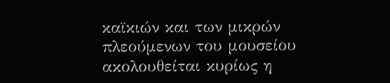καϊκιών και των μικρών πλεούμενων του μουσείου ακολουθείται κυρίως η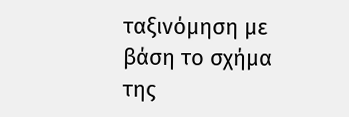ταξινόμηση με βάση το σχήμα της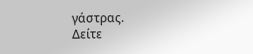γάστρας.
Δείτε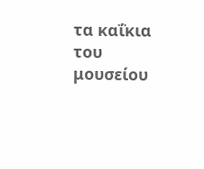τα καΐκια του μουσείου